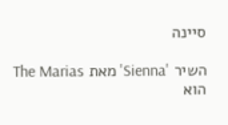סיינה

השיר 'Sienna' מאת The Marias הוא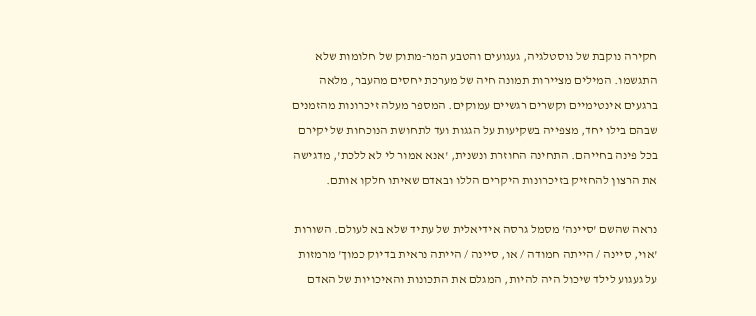חקירה נוקבת של נוסטלגיה, געגועים והטבע המר-מתוק של חלומות שלא התגשמו. המילים מציירות תמונה חיה של מערכת יחסים מהעבר, מלאה ברגעים אינטימיים וקשרים רגשיים עמוקים. המספר מעלה זיכרונות מהזמנים שבהם בילו יחד, מצפייה בשקיעות על הגגות ועד לתחושת הנוכחות של יקירם בכל פינה בחייהם. התחינה החוזרת ונשנית, 'אנא אמור לי לא ללכת', מדגישה את הרצון להחזיק בזיכרונות היקרים הללו ובאדם שאיתו חלקו אותם.

נראה שהשם 'סיינה' מסמל גרסה אידיאלית של עתיד שלא בא לעולם. השורות 'אוי, סיינה / הייתה חמודה / או, סיינה / הייתה נראית בדיוק כמוך' מרמזות על געגוע לילד שיכול היה להיות, המגלם את התכונות והאיכויות של האדם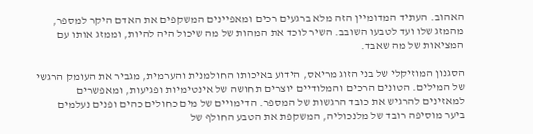האהוב. העתיד המדומיין הזה מלא ברגעים רכים ומאפיינים המשקפים את האדם היקר למספר, מהמזג שלו ועד לטבעו השובב. השיר לוכד את המהות של מה שיכול היה להיות, וממזג אותו עם המציאות של מה שאבד.

הסגנון המוזיקלי של בני הזוג מריאס, הידוע באיכותו החולמנית והערמית, מגביר את העומק הרגשי של המילים. הטונים הרכים והמלודיים יוצרים תחושה של אינטימיות ופגיעות, ומאפשרים למאזינים להרגיש את כובד הרגשות של המספר. הדימויים של מים כחולים כהים ופנים נעלמים ביער מוסיפה רובד של מלנכוליה, המשקפת את הטבע החולף של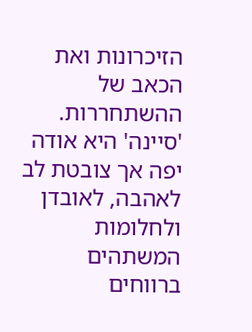הזיכרונות ואת הכאב של ההשתחררות. 'סיינה' היא אודה יפה אך צובטת לב לאהבה, לאובדן ולחלומות המשתהים ברווחים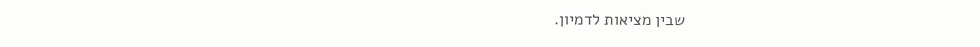שבין מציאות לדמיון.